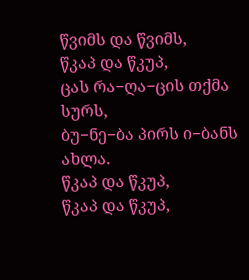წვიმს და წვიმს,
წკაპ და წკუპ,
ცას რა−ღა−ცის თქმა სურს,
ბუ−ნე−ბა პირს ი−ბანს ახლა.
წკაპ და წკუპ,
წკაპ და წკუპ,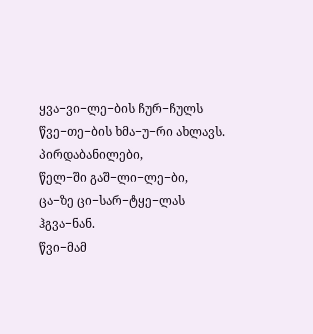ყვა−ვი−ლე−ბის ჩურ−ჩულს
წვე−თე−ბის ხმა−უ−რი ახლავს.
პირდაბანილები,
წელ−ში გაშ−ლი−ლე−ბი,
ცა−ზე ცი−სარ−ტყე−ლას ჰგვა−ნან.
წვი−მამ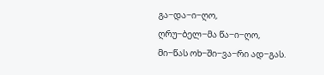გა−და−ი−ღო,
ღრუ−ბელ−მა წა−ი−ღო,
მი−წას ოხ−ში−ვა−რი ად−გას.